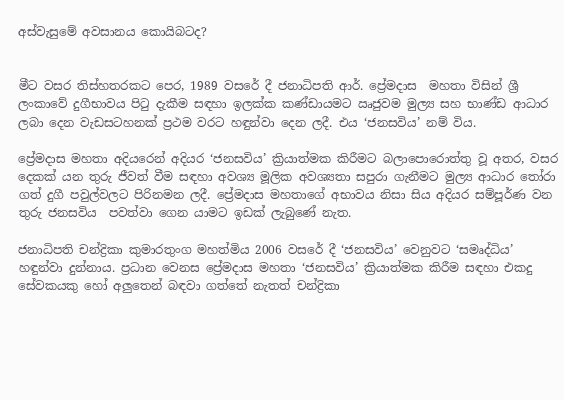අස්වැසුමේ අවසානය කොයිබටද?


මීට වසර තිස්හතරකට පෙර, 1989 වසරේ දී ජනාධිපති ආර්. ප්‍රේමදාස  මහතා විසින් ශ්‍රී ලංකාවේ දුගීභාවය පිටු දැකීම සඳහා ඉලක්ක කණ්ඩායමට ඍජුවම මුල්‍ය සහ භාණ්ඩ ආධාර ලබා දෙන වැඩසටහනක් ප්‍රථම වරට හඳුන්වා දෙන ලදී. එය ‘ජනසවිය’ නම් විය.

ප්‍රේමදාස මහතා අදියරෙන් අදියර ‘ජනසවිය’ ක්‍රියාත්මක කිරීමට බලාපොරොත්තු වූ අතර, වසර දෙකක් යන තුරු ජීවත් වීම සඳහා අවශ්‍ය මූලික අවශ්‍යතා සපුරා ගැනීමට මුල්‍ය ආධාර තෝරා ගත් දුගී පවුල්වලට පිරිනමන ලදී. ප්‍රේමදාස මහතාගේ අභාවය නිසා සිය අදියර සම්පූර්ණ වන තුරු ජනසවිය  පවත්වා ගෙන යාමට ඉඩක් ලැබුණේ නැත.

ජනාධිපති චන්ද්‍රිකා කුමාරතුංග මහත්මිය 2006 වසරේ දී ‘ජනසවිය’ වෙනුවට ‘සමෘද්ධිය’ හඳුන්වා දුන්නාය. ප්‍රධාන වෙනස ප්‍රේමදාස මහතා ‘ජනසවිය’ ක්‍රියාත්මක කිරීම සඳහා එකදු සේවකයකු හෝ අලු‍තෙන් බඳවා ගත්තේ නැතත් චන්ද්‍රිකා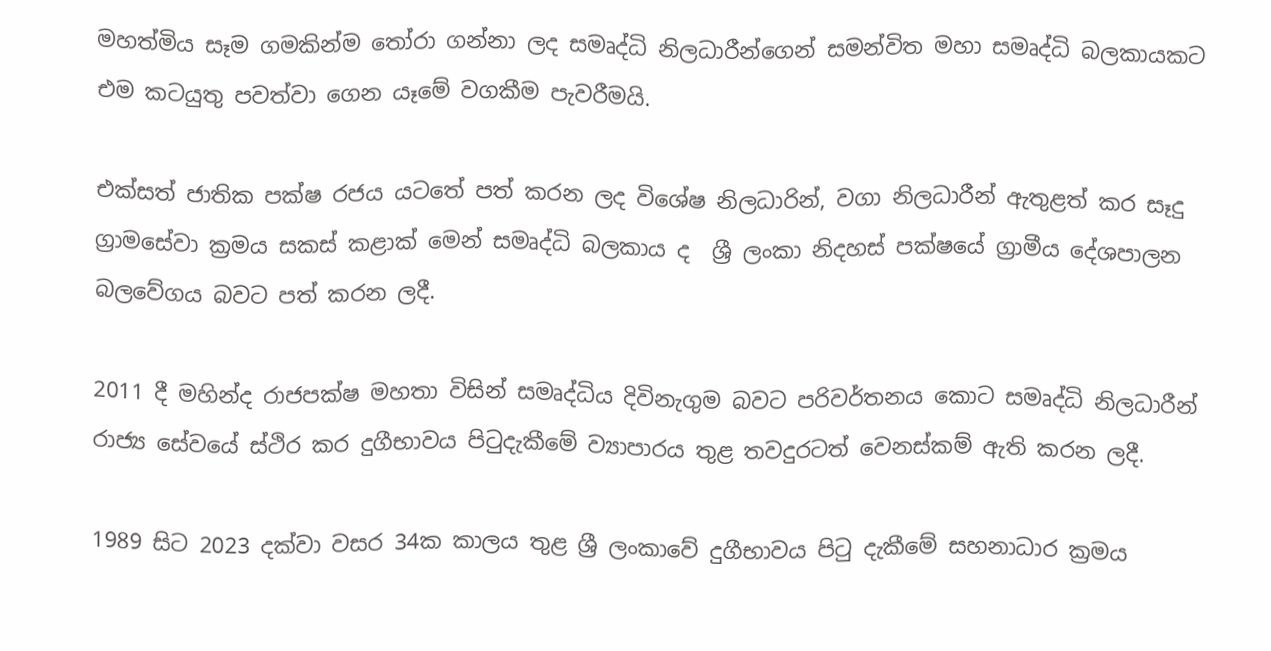මහත්මිය සෑම ගමකින්ම තෝරා ගන්නා ලද සමෘද්ධි නිලධාරීන්ගෙන් සමන්විත මහා සමෘද්ධි බලකායකට එම කටයුතු පවත්වා ගෙන යෑමේ වගකීම පැවරීමයි.

එක්සත් ජාතික පක්ෂ රජය යටතේ පත් කරන ලද විශේෂ නිලධාරින්, වගා නිලධාරීන් ඇතුළත් කර සෑදු ග්‍රාමසේවා ක්‍රමය සකස් කළාක් මෙන් සමෘද්ධි බලකාය ද  ශ්‍රී ලංකා නිදහස් පක්ෂයේ ග්‍රාමීය දේශපාලන බලවේගය බවට පත් කරන ලදී.

2011 දී මහින්ද රාජපක්ෂ මහතා විසින් සමෘද්ධිය දිවිනැගුම බවට පරිවර්තනය කොට සමෘද්ධි නිලධාරීන් රාජ්‍ය සේවයේ ස්ථිර කර දුගීභාවය පිටුදැකීමේ ව්‍යාපාරය තුළ තවදුරටත් වෙනස්කම් ඇති කරන ලදී.

1989 සිට 2023 දක්වා වසර 34ක කාලය තුළ ශ්‍රී ලංකාවේ දුගීභාවය පිටු දැකීමේ සහනාධාර ක්‍රමය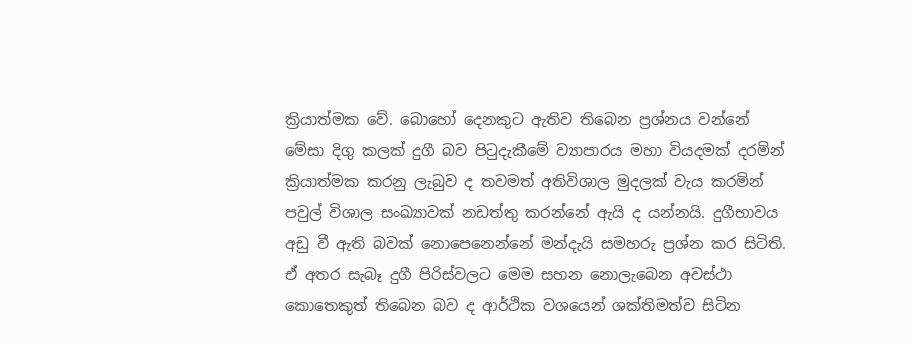ක්‍රියාත්මක වේ. බොහෝ දෙනකුට ඇතිව තිබෙන ප්‍රශ්නය වන්නේ මේසා දිගු කලක් දුගී බව පිටුදැකීමේ ව්‍යාපාරය මහා වියදමක් දරමින් ක්‍රියාත්මක කරනු ලැබුව ද තවමත් අතිවිශාල මුදලක් වැය කරමින් පවුල් විශාල සංඛ්‍යාවක් නඩත්තු කරන්නේ ඇයි ද යන්නයි. දුගීභාවය අඩු වී ඇති බවක් නොපෙනෙන්නේ මන්දැයි සමහරු ප්‍රශ්න කර සිටිති. ඒ අතර සැබෑ දුගී පිරිස්වලට මෙම සහන නොලැබෙන අවස්ථා කොතෙකුත් තිබෙන බව ද ආර්ථික වශයෙන් ශක්තිමත්ව සිටින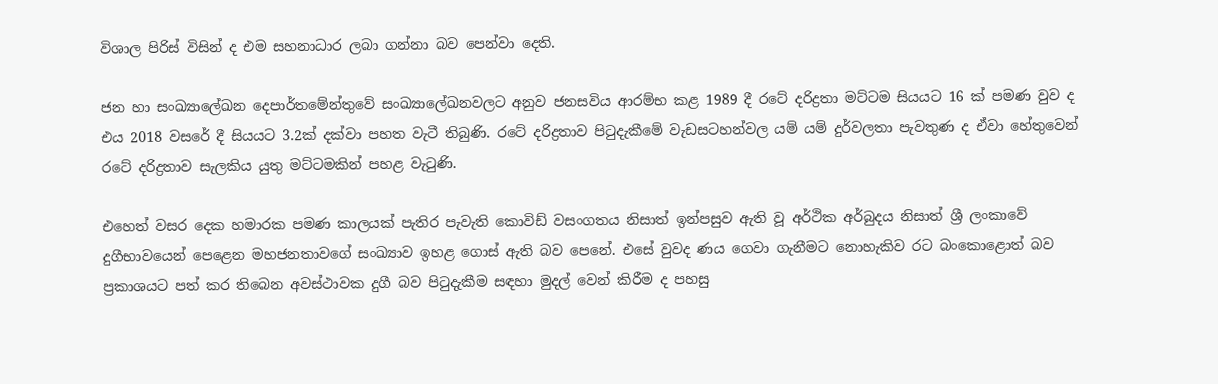විශාල පිරිස් විසින් ද එම සහනාධාර ලබා ගන්නා බව පෙන්වා දෙති.

ජන හා සංඛ්‍යාලේඛන දෙපාර්තමේන්තුවේ සංඛ්‍යාලේඛනවලට අනුව ජනසවිය ආරම්භ කළ 1989 දී රටේ දරිද්‍රතා මට්ටම සියයට 16 ක් පමණ වුව ද එය 2018 වසරේ දී සියයට 3.2ක් දක්වා පහත වැටී තිබුණි. රටේ දරිද්‍රතාව පිටුදැකීමේ වැඩසටහන්වල යම් යම් දුර්වලතා පැවතුණ ද ඒවා හේතුවෙන් රටේ දරිද්‍රතාව සැලකිය යුතු මට්ටමකින් පහළ වැටුණි.

එහෙත් වසර දෙක හමාරක පමණ කාලයක් පැතිර පැවැති කොවිඩ් වසංගතය නිසාත් ඉන්පසුව ඇති වූ අර්ථික අර්බුදය නිසාත් ශ්‍රී ලංකාවේ දුගීභාවයෙන් පෙළෙන මහජනතාවගේ සංඛ්‍යාව ඉහළ ගොස් ඇති බව පෙනේ. එසේ වුවද ණය ගෙවා ගැනීමට නොහැකිව රට බංකොළොත් බව ප්‍රකාශයට පත් කර තිබෙන අවස්ථාවක දුගී බව පිටුදැකීම සඳහා මුදල් වෙන් කිරීම ද පහසු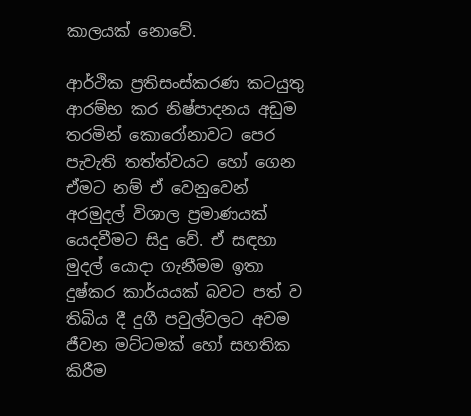කාලයක් නොවේ.

ආර්ථික ප්‍රතිසංස්කරණ කටයුතු ආරම්භ කර නිෂ්පාදනය අඩුම තරමින් කොරෝනාවට පෙර පැවැති තත්ත්වයට හෝ ගෙන ඒමට නම් ඒ වෙනුවෙන් අරමුදල් විශාල ප්‍රමාණයක් යෙදවීමට සිදු වේ. ඒ සඳහා මුදල් යොදා ගැනීමම ඉතා දුෂ්කර කාර්යයක් බවට පත් ව තිබිය දී දුගී පවුල්වලට අවම ජීවන මට්ටමක් හෝ සහතික කිරීම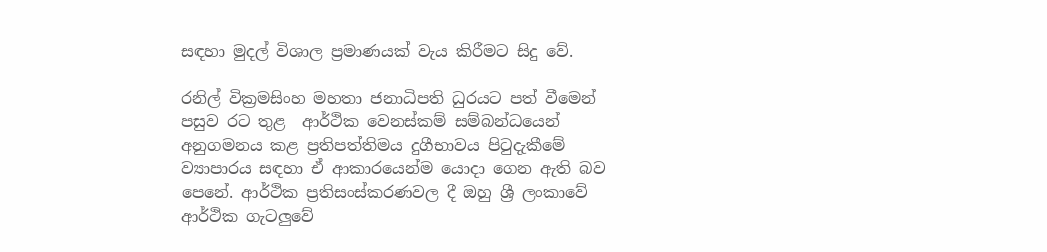සඳහා මුදල් විශාල ප්‍රමාණයක් වැය කිරීමට සිදු වේ.

රනිල් වික්‍රමසිංහ මහතා ජනාධිපති ධුරයට පත් වීමෙන් පසුව රට තුළ  ආර්ථික වෙනස්කම් සම්බන්ධයෙන් අනුගමනය කළ ප්‍රතිපත්තිමය දුගීභාවය පිටුදැකීමේ ව්‍යාපාරය සඳහා ඒ ආකාරයෙන්ම යොදා ගෙන ඇති බව පෙනේ. ආර්ථික ප්‍රතිසංස්කරණවල දී ඔහු ශ්‍රී ලංකාවේ ආර්ථික ගැටලු‍වේ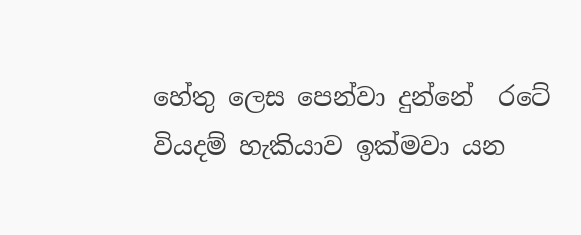හේතු ලෙස පෙන්වා දුන්නේ  රටේ වියදම් හැකියාව ඉක්මවා යන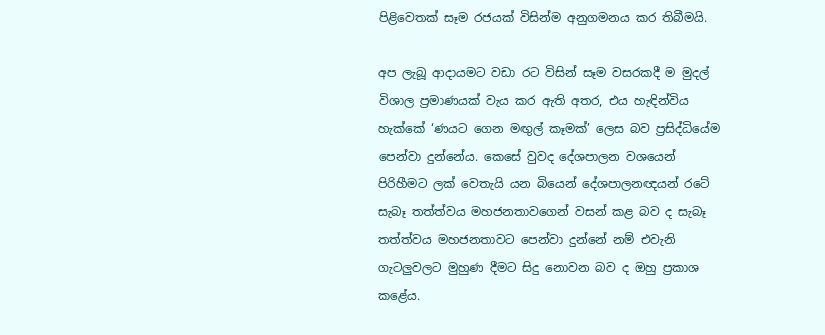පිළිවෙතක් සෑම රජයක් විසින්ම අනුගමනය කර තිබීමයි.

අප ලැබූ ආදායමට වඩා රට විසින් සෑම වසරකදී ම මුදල් විශාල ප්‍රමාණයක් වැය කර ඇති අතර, එය හැඳින්විය හැක්කේ ‘ණයට ගෙන මඟු‍ල් කෑමක්’ ලෙස බව ප්‍රසිද්ධියේම පෙන්වා දුන්නේය. කෙසේ වුවද දේශපාලන වශයෙන් පිරිහීමට ලක් වෙතැයි යන බියෙන් දේශපාලනඥයන් රටේ සැබෑ තත්ත්වය මහජනතාවගෙන් වසන් කළ බව ද සැබෑ තත්ත්වය මහජනතාවට පෙන්වා දුන්නේ නම් එවැනි ගැටලු‍වලට මුහුණ දීමට සිදු නොවන බව ද ඔහු ප්‍රකාශ කළේය.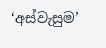‘අස්වැසුම’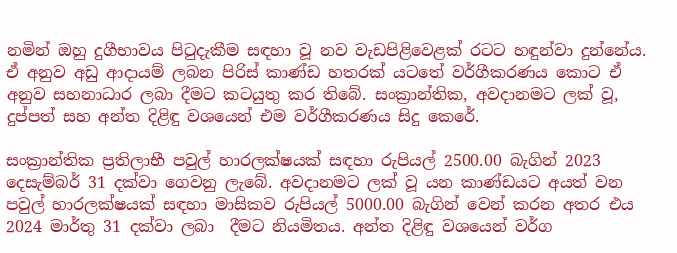නමින් ඔහු දුගීභාවය පිටුදැකීම සඳහා වූ නව වැඩපිළිවෙළක් රටට හඳුන්වා දුන්නේය. ඒ අනුව අඩු ආදායම් ලබන පිරිස් කාණ්ඩ හතරක් යටතේ වර්ගීකරණය කොට ඒ අනුව සහනාධාර ලබා දීමට කටයුතු කර තිබේ. සංක්‍රාන්තික, අවදානමට ලක් වූ, දුප්පත් සහ අන්ත දිළිඳු වශයෙන් එම වර්ගීකරණය සිදු කෙරේ.

සංක්‍රාන්තික ප්‍රතිලාභී පවුල් හාරලක්ෂයක් සඳහා රුපියල් 2500.00 බැගින් 2023 දෙසැම්බර් 31 දක්වා ගෙවනු ලැබේ. අවදානමට ලක් වූ යන කාණ්ඩයට අයත් වන පවුල් හාරලක්ෂයක් සඳහා මාසිකව රුපියල් 5000.00 බැගින් වෙන් කරන අතර එය 2024 මාර්තු 31 දක්වා ලබා  දීමට නියමිතය. අන්ත දිළිඳු වශයෙන් වර්ග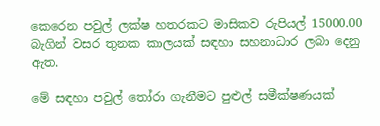කෙරෙන පවුල් ලක්ෂ හතරකට මාසිකව රුපියල් 15000.00 බැගින් වසර තුනක කාලයක් සඳහා සහනාධාර ලබා දෙනු ඇත.

මේ සඳහා පවුල් තෝරා ගැනීමට පුළුල් සමීක්ෂණයක්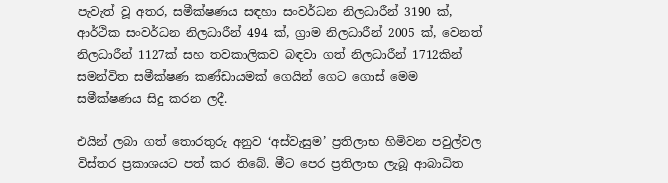පැවැත් වූ අතර, සමීක්ෂණය සඳහා සංවර්ධන නිලධාරීන් 3190 ක්, ආර්ථික සංවර්ධන නිලධාරීන් 494 ක්, ග්‍රාම නිලධාරීන් 2005 ක්, වෙනත් නිලධාරීන් 1127ක් සහ තවකාලිකව බඳවා ගත් නිලධාරීන් 1712කින් සමන්විත සමීක්ෂණ කණ්ඩායමක් ගෙයින් ගෙට ගොස් මෙම සමීක්ෂණය සිදු කරන ලදී.

එයින් ලබා ගත් තොරතුරු අනුව ‘අස්වැසුම’ ප්‍රතිලාභ හිමිවන පවුල්වල විස්තර ප්‍රකාශයට පත් කර තිබේ. මීට පෙර ප්‍රතිලාභ ලැබූ ආබාධිත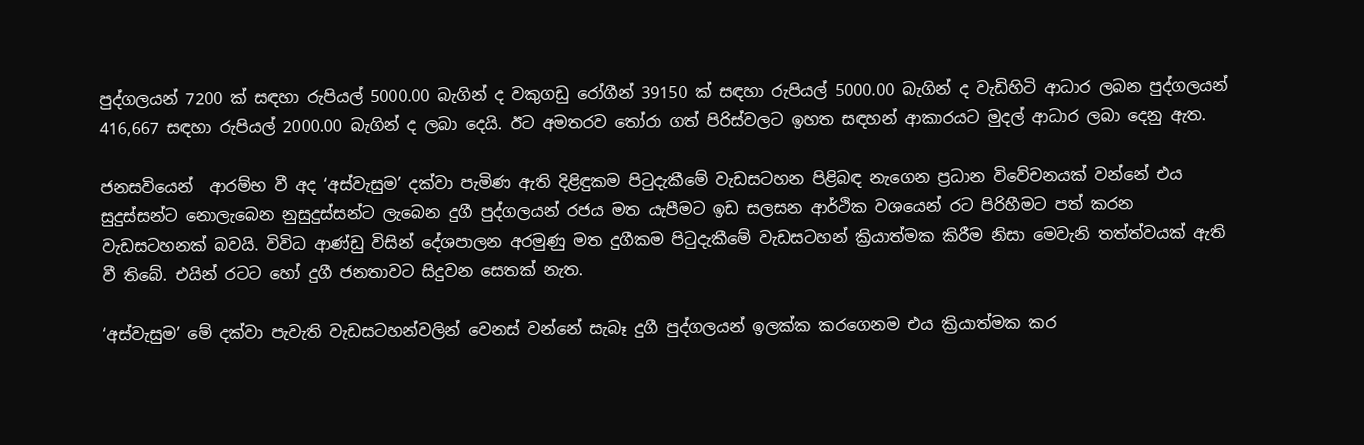පුද්ගලයන් 7200 ක් සඳහා රුපියල් 5000.00 බැගින් ද වකුගඩු රෝගීන් 39150 ක් සඳහා රුපියල් 5000.00 බැගින් ද වැඩිහිටි ආධාර ලබන පුද්ගලයන් 416,667 සඳහා රුපියල් 2000.00 බැගින් ද ලබා දෙයි. ඊට අමතරව තෝරා ගත් පිරිස්වලට ඉහත සඳහන් ආකාරයට මුදල් ආධාර ලබා දෙනු ඇත.

ජනසවියෙන්  ආරම්භ වී අද ‘අස්වැසුම’ දක්වා පැමිණ ඇති දිළිඳුකම පිටුදැකීමේ වැඩසටහන පිළිබඳ නැගෙන ප්‍රධාන විවේචනයක් වන්නේ එය සුදුස්සන්ට නොලැබෙන නුසුදුස්සන්ට ලැබෙන දුගී පුද්ගලයන් රජය මත යැපීමට ඉඩ සලසන ආර්ථික වශයෙන් රට පිරිහීමට පත් කරන වැඩසටහනක් බවයි. විවිධ ආණ්ඩු විසින් දේශපාලන අරමුණු මත දුගීකම පිටුදැකීමේ වැඩසටහන් ක්‍රියාත්මක කිරීම නිසා මෙවැනි තත්ත්වයක් ඇති වී තිබේ. එයින් රටට හෝ දුගී ජනතාවට සිදුවන සෙතක් නැත.

‘අස්වැසුම’ මේ දක්වා පැවැති වැඩසටහන්වලින් වෙනස් වන්නේ සැබෑ දුගී පුද්ගලයන් ඉලක්ක කරගෙනම එය ක්‍රියාත්මක කර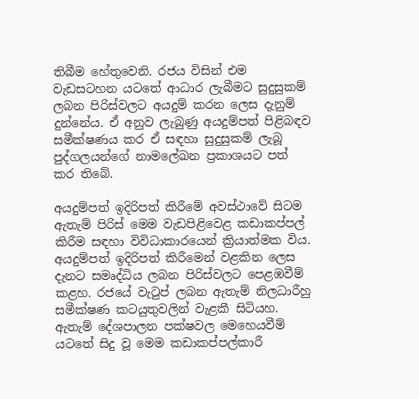තිබීම හේතුවෙනි. රජය විසින් එම වැඩසටහන යටතේ ආධාර ලැබීමට සුදුසුකම් ලබන පිරිස්වලට අයදුම් කරන ලෙස දැනුම් දුන්නේය. ඒ අනුව ලැබුණු අයදුම්පත් පිළිබඳව සමීක්ෂණය කර ඒ සඳහා සුදුසුකම් ලැබූ පුද්ගලයන්ගේ නාමලේඛන ප්‍රකාශයට පත් කර තිබේ.

අයදුම්පත් ඉදිරිපත් කිරීමේ අවස්ථාවේ සිටම ඇතැම් පිරිස් මෙම වැඩපිළිවෙළ කඩාකප්පල් කිරීම සඳහා විවිධාකාරයෙන් ක්‍රියාත්මක විය. අයදුම්පත් ඉදිරිපත් කිරීමෙන් වළකින ලෙස දැනට සමෘද්ධිය ලබන පිරිස්වලට පෙළඹවීම් කළහ. රජයේ වැටුප් ලබන ඇතැම් නිලධාරීහු සමීක්ෂණ කටයුතුවලින් වැළකී සිටියහ. ඇතැම් දේශපාලන පක්ෂවල මෙහෙයවීම් යටතේ සිදු වූ මෙම කඩාකප්පල්කාරී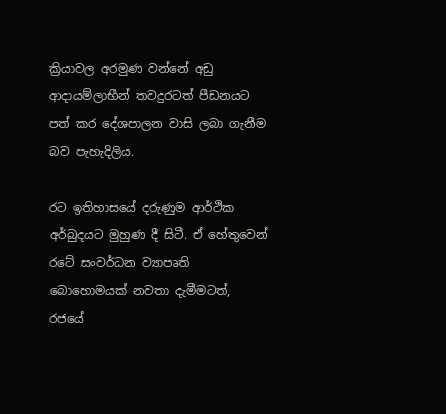ක්‍රියාවල අරමුණ වන්නේ අඩු ආදායම්ලාභීන් තවදුරටත් පීඩනයට පත් කර දේශපාලන වාසි ලබා ගැනීම බව පැහැදිලිය.

රට ඉතිහාසයේ දරුණුම ආර්ථික අර්බුදයට මුහුණ දී සිටී. ඒ හේතුවෙන් රටේ සංවර්ධන ව්‍යාපෘති බොහොමයක් නවතා දැමීමටත්, රජයේ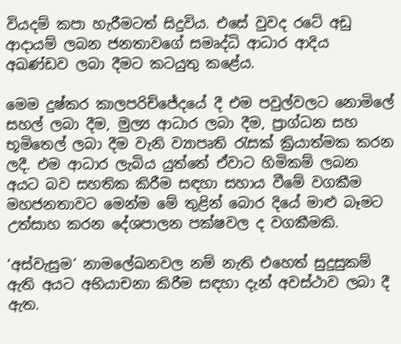වියදම් කපා හැරීමටත් සිදුවිය. එසේ වුවද රටේ අඩු ආදායම් ලබන ජනතාවගේ සමෘද්ධි ආධාර ආදිය අඛණ්ඩව ලබා දීමට කටයුතු කළේය.

මෙම දුෂ්කර කාලපරිච්ජේදයේ දී එම පවුල්වලට නොමිලේ සහල් ලබා දීම, මුල්‍ය ආධාර ලබා දීම, ප්‍රාග්ධන සහ භූමිතෙල් ලබා දීම වැනි ව්‍යාපෘති රැසක් ක්‍රියාත්මක කරන ලදී. එම ආධාර ලැබිය යුත්තේ ඒවාට හිමිකම් ලබන අයට බව සහතික කිරීම සඳහා සහාය වීමේ වගකීම මහජනතාවට මෙන්ම මේ තුළින් බොර දියේ මාළු බෑමට උත්සාහ කරන දේශපාලන පක්ෂවල ද වගකීමකි.

‘අස්වැසුම’ නාමලේඛනවල නම් නැති එහෙත් සුදුසුකම් ඇති අයට අභියාචනා කිරීම සඳහා දැන් අවස්ථාව ලබා දී ඇත.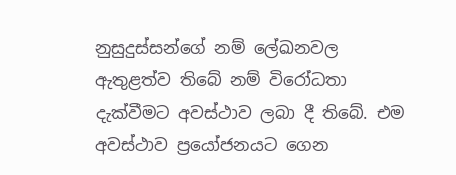නුසුදුස්සන්ගේ නම් ලේඛනවල ඇතුළත්ව තිබේ නම් විරෝධතා දැක්වීමට අවස්ථාව ලබා දී තිබේ. එම අවස්ථාව ප්‍රයෝජනයට ගෙන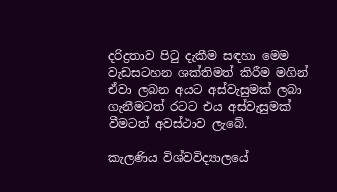දරිද්‍රතාව පිටු දැකීම සඳහා මෙම වැඩසටහන ශක්තිමත් කිරීම මගින් ඒවා ලබන අයට අස්වැසුමක් ලබා ගැනීමටත් රටට එය අස්වැසුමක් වීමටත් අවස්ථාව ලැබේ.

කැලණිය විශ්වවිද්‍යාලයේ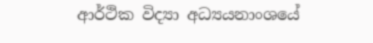ආර්ථික විද්‍යා අධ්‍යයනාංශයේ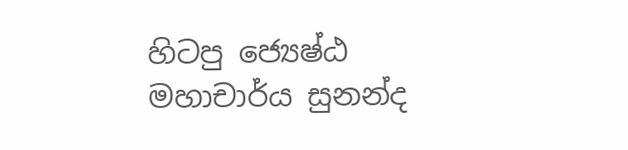හිටපු ජ්‍යෙෂ්ඨ මහාචාර්ය සුනන්ද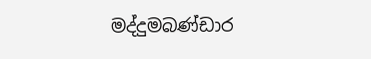මද්දුමබණ්ඩාර